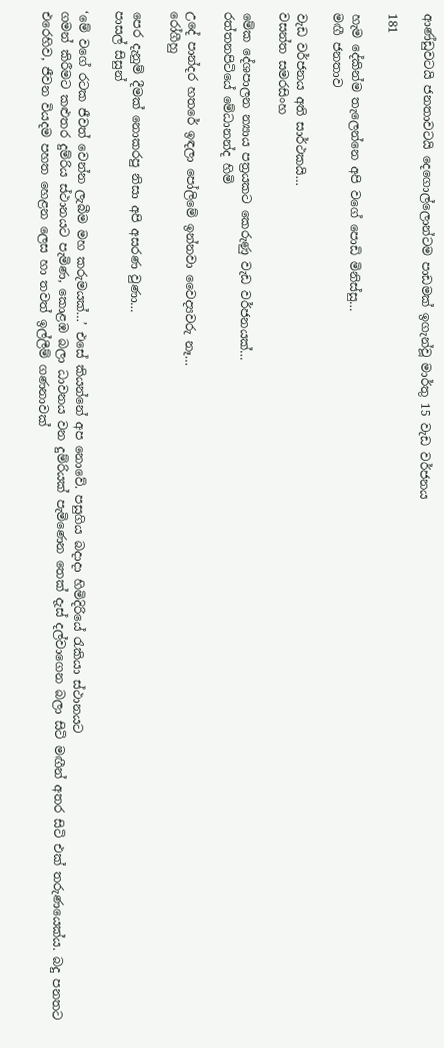ආණ්ඩුවටයි ජනතාවටයි දෙගොල්ලොන්ටම පාඩමක් ඉගැන්වූ මාර්තු 15 වැඩ වර්ජනය

181

හැම දේකින්ම තැලෙන්නෙ අපි වගේ පොඩි මිනිස්සු…
මඟී ජනතාව

වැඩ වර්ජනය අති සාර්ථකයි…
වසන්ත සමරසිංහ

මේක දේශපාලන න්‍යාය පත්‍රයකට කෙරුණු වැඩ වර්ජනයක්…
රත්තනපිටියේ මේධානන්ද හිමි

උදේ පාන්දර හතරේ ඉඳලා පෝලිමේ ඉන්නවා වෛද්‍යවරු නෑ…
රෝගීහු

පෙර දැනුම් දීමක් නොකරපු නිසා අපි අසරණ වුණා…
පාසල් සිසුන්

‘මේ වගේ රටක ජීවත් වෙන්න ලැබීම මහ කරුමයක්…’ එසේ කියන්නේ අප නොවේ. පසුගිය බදාදා හිමිදිරියේ රැකියා ස්ථානයට
ගමන් කිරීමට කළුතර දුම්රිය ස්ථානයට පැමිණ, කොළඹ බලා ධාවනය වන දුම්රියක් පැමිණෙන තෙක් දැස් දල්වාගෙන බලා සිටි මඟීන් අතර සිටි එක් තරුණයෙක්ය. බදු පනතට එරෙහිව, ජීවන වියදම පහත හෙළන ලෙස හා තවත් ඉල්ලීම් ගණනාවක්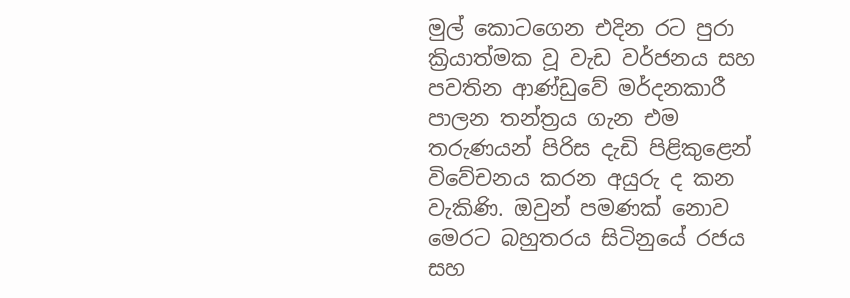මුල් කොටගෙන එදින රට පුරා ක්‍රියාත්මක වූ වැඩ වර්ජනය සහ පවතින ආණ්ඩුවේ මර්දනකාරී පාලන තන්ත්‍රය ගැන එම තරුණයන් පිරිස දැඩි පිළිකුළෙන් විවේචනය කරන අයුරු ද කන වැකිණි. ඔවුන් පමණක් නොව මෙරට බහුතරය සිටිනුයේ රජය සහ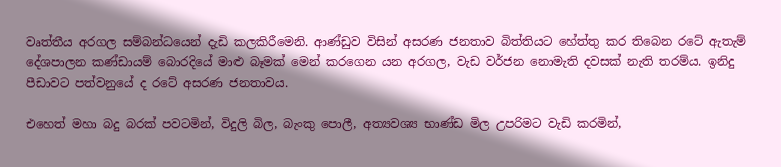වෘත්තීය අරගල සම්බන්ධයෙන් දැඩි කලකිරීමෙනි. ආණ්ඩුව විසින් අසරණ ජනතාව බිත්තියට හේත්තු කර තිබෙන රටේ ඇතැම් දේශපාලන කණ්ඩායම් බොරදියේ මාළු බෑමක් මෙන් කරගෙන යන අරගල, වැඩ වර්ජන නොමැති දවසක් නැති තරම්ය. ඉනිදු පීඩාවට පත්වනුයේ ද රටේ අසරණ ජනතාවය.

එහෙත් මහා බදු බරක් පවටමින්, විදුලි බිල, බැංකු පොලී, අත්‍යවශ්‍ය භාණ්ඩ මිල උපරිමට වැඩි කරමින්,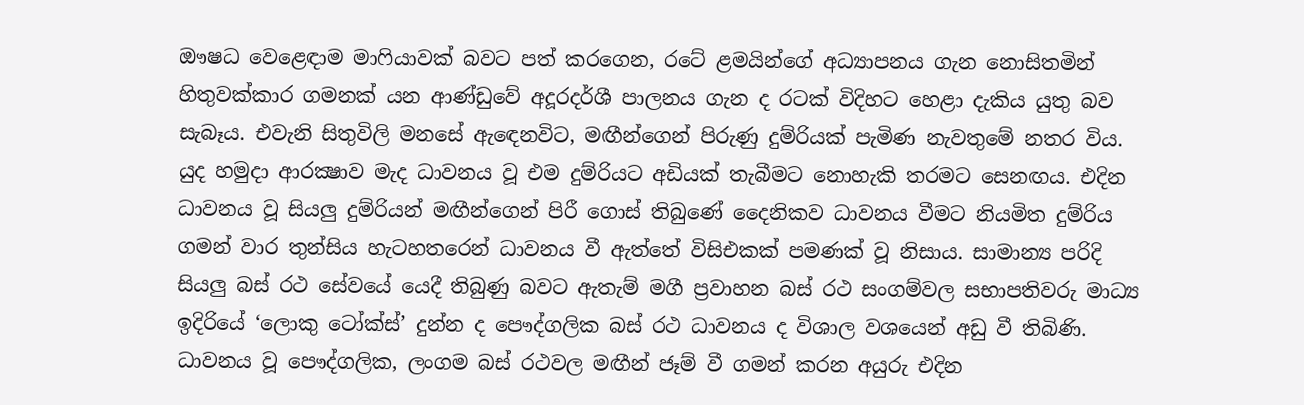ඖෂධ වෙළෙඳාම මාෆියාවක් බවට පත් කරගෙන, රටේ ළමයින්ගේ අධ්‍යාපනය ගැන නොසිතමින් හිතුවක්කාර ගමනක් යන ආණ්ඩුවේ අදූරදර්ශී පාලනය ගැන ද රටක් විදිහට හෙළා දැකිය යුතු බව සැබෑය. එවැනි සිතුවිලි මනසේ ඇඳෙනවිට, මඟීන්ගෙන් පිරුණු දුම්රියක් පැමිණ නැවතුමේ නතර විය. යුද හමුදා ආරක්‍ෂාව මැද ධාවනය වූ එම දුම්රියට අඩියක් තැබීමට නොහැකි තරමට සෙනඟය. එදින ධාවනය වූ සියලු දුම්රියන් මඟීන්ගෙන් පිරී ගොස් තිබුණේ දෛනිකව ධාවනය වීමට නියමිත දුම්රිය ගමන් වාර තුන්සිය හැටහතරෙන් ධාවනය වී ඇත්තේ විසිඑකක් පමණක් වූ නිසාය. සාමාන්‍ය පරිදි සියලු බස් රථ සේවයේ යෙදී තිබුණු බවට ඇතැම් මගී ප්‍රවාහන බස් රථ සංගම්වල සභාපතිවරු මාධ්‍ය ඉදිරියේ ‘ලොකු ටෝක්ස්’ දුන්න ද පෞද්ගලික බස් රථ ධාවනය ද විශාල වශයෙන් අඩු වී තිබිණි. ධාවනය වූ පෞද්ගලික, ලංගම බස් රථවල මඟීන් ජෑම් වී ගමන් කරන අයුරු එදින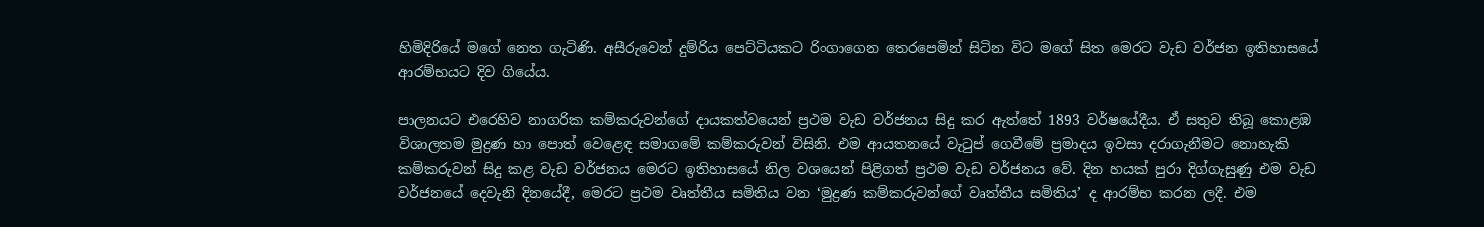හිමිදිරියේ මගේ නෙත ගැටිණි. අසීරුවෙන් දුම්රිය පෙට්ටියකට රිංගාගෙන තෙරපෙමින් සිටින විට මගේ සිත මෙරට වැඩ වර්ජන ඉතිහාසයේ ආරම්භයට දිව ගියේය.

පාලනයට එරෙහිව නාගරික කම්කරුවන්ගේ දායකත්වයෙන් ප්‍රථම වැඩ වර්ජනය සිදු කර ඇත්තේ 1893 වර්ෂයේදීය. ඒ සතුව තිබූ කොළඹ විශාලතම මුද්‍රණ හා පොත් වෙළෙඳ සමාගමේ කම්කරුවන් විසිනි. එම ආයතනයේ වැටුප් ගෙවීමේ ප්‍රමාදය ඉවසා දරාගැනීමට නොහැකි කම්කරුවන් සිදු කළ වැඩ වර්ජනය මෙරට ඉතිහාසයේ නිල වශයෙන් පිළිගත් ප්‍රථම වැඩ වර්ජනය වේ. දින හයක් පුරා දිග්ගැසුණු එම වැඩ වර්ජනයේ දෙවැනි දිනයේදී, මෙරට ප්‍රථම වෘත්තීය සමිතිය වන ‘මුද්‍රණ කම්කරුවන්ගේ වෘත්තීය සමිතිය’ ද ආරම්භ කරන ලදී. එම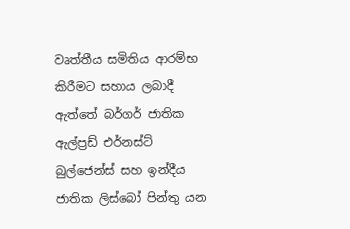වෘත්තීය සමිතිය ආරම්භ කිරීමට සහාය ලබාදී ඇත්තේ බර්ගර් ජාතික ඇල්ප්‍රඩ් එර්නස්ට් බුල්ජෙන්ස් සහ ඉන්දීය ජාතික ලිස්බෝ පින්තු යන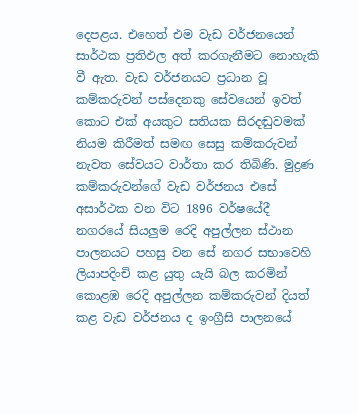දෙපළය. එහෙත් එම වැඩ වර්ජනයෙන් සාර්ථක ප්‍රතිඵල අත් කරගැනීමට නොහැකි වී ඇත. වැඩ වර්ජනයට ප්‍රධාන වූ කම්කරුවන් පස්දෙනකු සේවයෙන් ඉවත් කොට එක් අයකුට සතියක සිරදඬුවමක් නියම කිරීමත් සමඟ සෙසු කම්කරුවන් නැවත සේවයට වාර්තා කර තිබිණි. මුද්‍රණ කම්කරුවන්ගේ වැඩ වර්ජනය එසේ අසාර්ථක වන විට 1896 වර්ෂයේදී නගරයේ සියලුම රෙදි අපුල්ලන ස්ථාන පාලනයට පහසු වන සේ නගර සභාවෙහි ලියාපදිංචි කළ යුතු යැයි බල කරමින් කොළඹ රෙදි අපුල්ලන කම්කරුවන් දියත් කළ වැඩ වර්ජනය ද ඉංග්‍රීසි පාලනයේ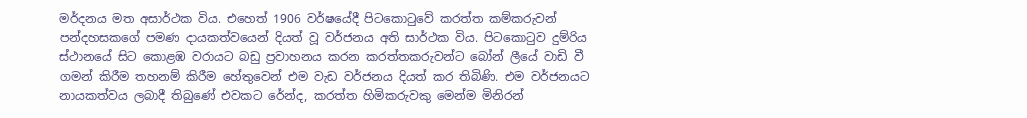මර්දනය මත අසාර්ථක විය. එහෙත් 1906 වර්ෂයේදී පිටකොටුවේ කරත්ත කම්කරුවන් පන්දහසකගේ පමණ දායකත්වයෙන් දියත් වූ වර්ජනය අති සාර්ථක විය. පිටකොටුව දුම්රිය ස්ථානයේ සිට කොළඹ වරායට බඩු ප්‍රවාහනය කරන කරත්තකරුවන්ට බෝන් ලීයේ වාඩි වී ගමන් කිරීම තහනම් කිරීම හේතුවෙන් එම වැඩ වර්ජනය දියත් කර තිබිණි. එම වර්ජනයට නායකත්වය ලබාදී තිබුණේ එවකට රේන්ද, කරත්ත හිමිකරුවකු මෙන්ම මිනිරන්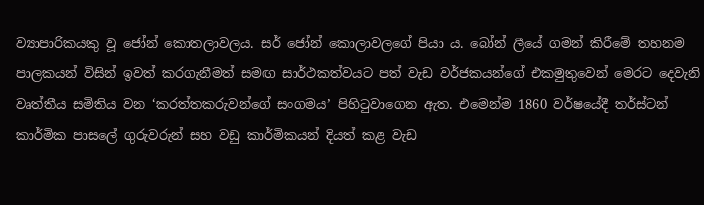ව්‍යාපාරිකයකු වූ ජෝන් කොතලාවලය. සර් ජෝන් කොලාවලගේ පියා ය. බෝන් ලීයේ ගමන් කිරීමේ තහනම පාලකයන් විසින් ඉවත් කරගැනීමත් සමඟ සාර්ථකත්වයට පත් වැඩ වර්ජකයන්ගේ එකමුතුවෙන් මෙරට දෙවැනි වෘත්තීය සමිතිය වන ‘කරත්තකරුවන්ගේ සංගමය’ පිහිටුවාගෙන ඇත. එමෙන්ම 1860 වර්ෂයේදී තර්ස්ටන් කාර්මික පාසලේ ගුරුවරුන් සහ වඩු කාර්මිකයන් දියත් කළ වැඩ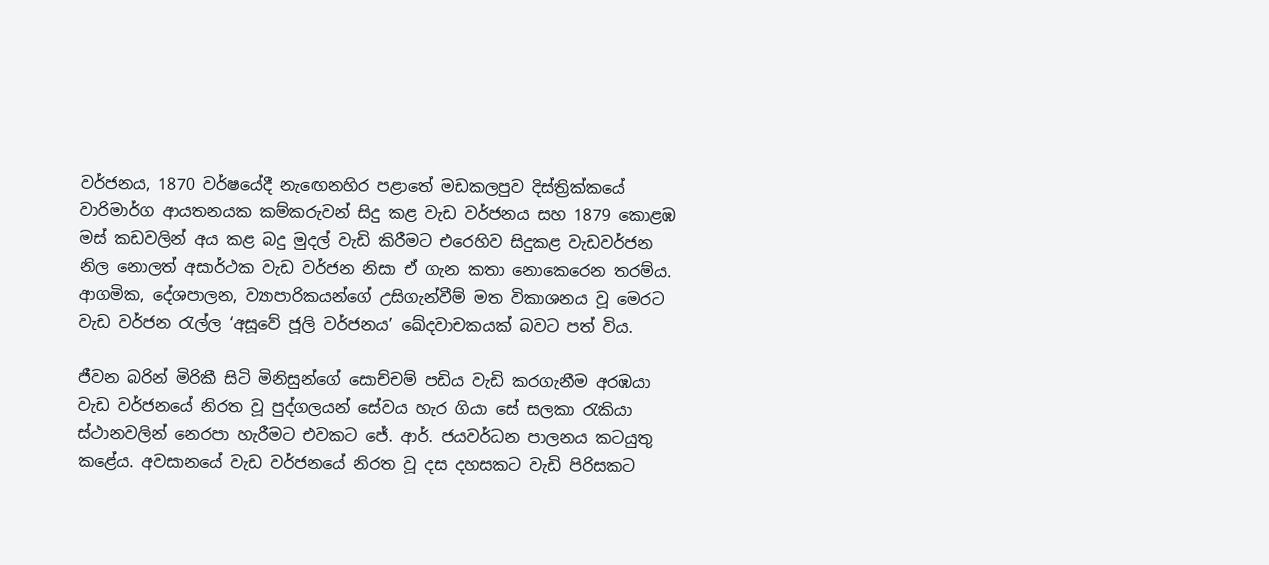වර්ජනය, 1870 වර්ෂයේදී නැඟෙනහිර පළාතේ මඩකලපුව දිස්ත්‍රික්කයේ වාරිමාර්ග ආයතනයක කම්කරුවන් සිදු කළ වැඩ වර්ජනය සහ 1879 කොළඹ මස් කඩවලින් අය කළ බදු මුදල් වැඩි කිරීමට එරෙහිව සිදුකළ වැඩවර්ජන නිල නොලත් අසාර්ථක වැඩ වර්ජන නිසා ඒ ගැන කතා නොකෙරෙන තරම්ය. ආගමික, දේශපාලන, ව්‍යාපාරිකයන්ගේ උසිගැන්වීම් මත විකාශනය වූ මෙරට වැඩ වර්ජන රැල්ල ‘අසූවේ ජූලි වර්ජනය’ ඛේදවාචකයක් බවට පත් විය.

ජීවන බරින් මිරිකී සිටි මිනිසුන්ගේ සොච්චම් පඩිය වැඩි කරගැනීම අරඹයා වැඩ වර්ජනයේ නිරත වූ පුද්ගලයන් සේවය හැර ගියා සේ සලකා රැකියා ස්ථානවලින් නෙරපා හැරීමට එවකට ජේ. ආර්. ජයවර්ධන පාලනය කටයුතු කළේය. අවසානයේ වැඩ වර්ජනයේ නිරත වූ දස දහසකට වැඩි පිරිසකට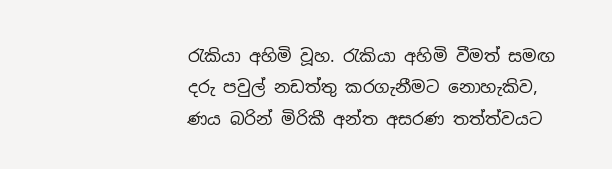රැකියා අහිමි වූහ. රැකියා අහිමි වීමත් සමඟ දරු පවුල් නඩත්තු කරගැනීමට නොහැකිව, ණය බරින් මිරිකී අන්ත අසරණ තත්ත්වයට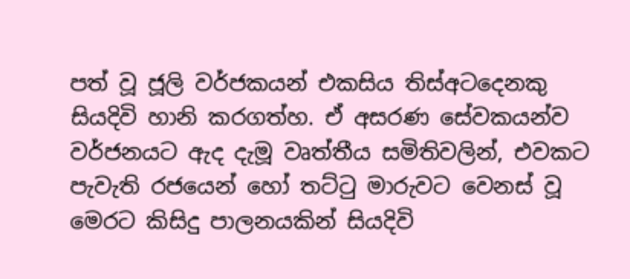පත් වූ ජූලි වර්ජකයන් එකසිය තිස්අටදෙනකු සියදිවි හානි කරගත්හ. ඒ අසරණ සේවකයන්ව වර්ජනයට ඇද දැමූ වෘත්තීය සමිතිවලින්, එවකට පැවැති රජයෙන් හෝ තට්ටු මාරුවට වෙනස් වූ මෙරට කිසිදු පාලනයකින් සියදිවි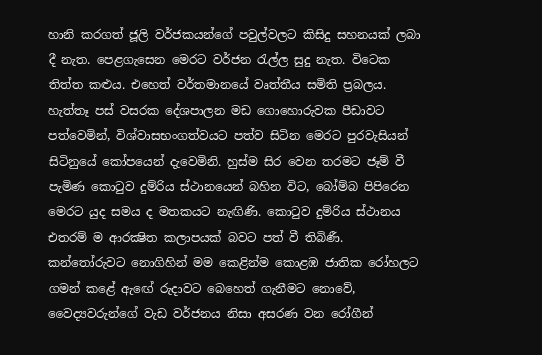හානි කරගත් ජූලි වර්ජකයන්ගේ පවුල්වලට කිසිදු සහනයක් ලබා දී නැත. පෙළගැසෙන මෙරට වර්ජන රැල්ල සුදු නැත. විටෙක තිත්ත කළුය. එහෙත් වර්තමානයේ වෘත්තීය සමිති ප්‍රබලය. හැත්තෑ පස් වසරක දේශපාලන මඩ ගොහොරුවක පීඩාවට පත්වෙමින්, විශ්වාසභංගත්වයට පත්ව සිටින මෙරට පුරවැසියන් සිටිනුයේ කෝපයෙන් දැවෙමිනි. හුස්ම සිර වෙන තරමට ජෑම් වී පැමිණ කොටුව දුම්රිය ස්ථානයෙන් බහින විට, බෝම්බ පිපිරෙන මෙරට යුද සමය ද මතකයට නැඟිණි. කොටුව දුම්රිය ස්ථානය එතරම් ම ආරක්‍ෂිත කලාපයක් බවට පත් වී තිබිණී. කන්තෝරුවට නොගිහින් මම කෙළින්ම කොළඹ ජාතික රෝහලට ගමන් කළේ ඇඟේ රුදාවට බෙහෙත් ගැනීමට නොවේ, වෛද්‍යවරුන්ගේ වැඩ වර්ජනය නිසා අසරණ වන රෝගීන්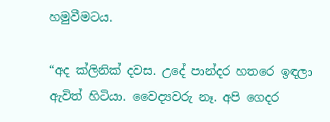හමුවීමටය.

“අද ක්ලිනික් දවස. උදේ පාන්දර හතරෙ ඉඳලා ඇවිත් හිටියා. වෛද්‍යවරු නෑ. අපි ගෙදර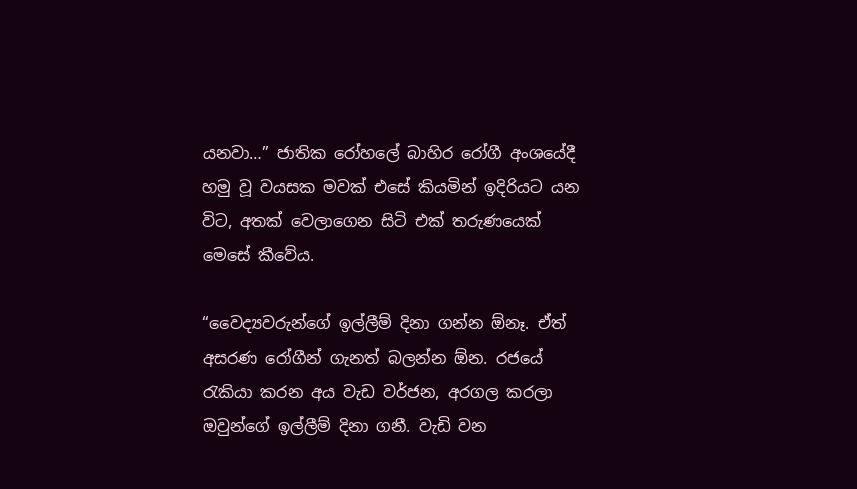යනවා…” ජාතික රෝහලේ බාහිර රෝගී අංශයේදී හමු වූ වයසක මවක් එසේ කියමින් ඉදිරියට යන විට, අතක් වෙලාගෙන සිටි එක් තරුණයෙක් මෙසේ කීවේය.

“වෛද්‍යවරුන්ගේ ඉල්ලීම් දිනා ගන්න ඕනෑ. ඒත් අසරණ රෝගීන් ගැනත් බලන්න ඕන. රජයේ රැකියා කරන අය වැඩ වර්ජන, අරගල කරලා ඔවුන්ගේ ඉල්ලීම් දිනා ගනී. වැඩි වන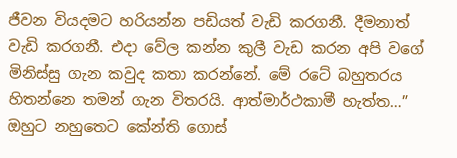ජීවන වියදමට හරියන්න පඩියත් වැඩි කරගනී. දීමනාත් වැඩි කරගනී. එදා වේල කන්න කුලී වැඩ කරන අපි වගේ මිනිස්සු ගැන කවුද කතා කරන්නේ. මේ රටේ බහුතරය හිතන්නෙ තමන් ගැන විතරයි. ආත්මාර්ථකාමී හැත්ත…” ඔහුට නහුතෙට කේන්ති ගොස්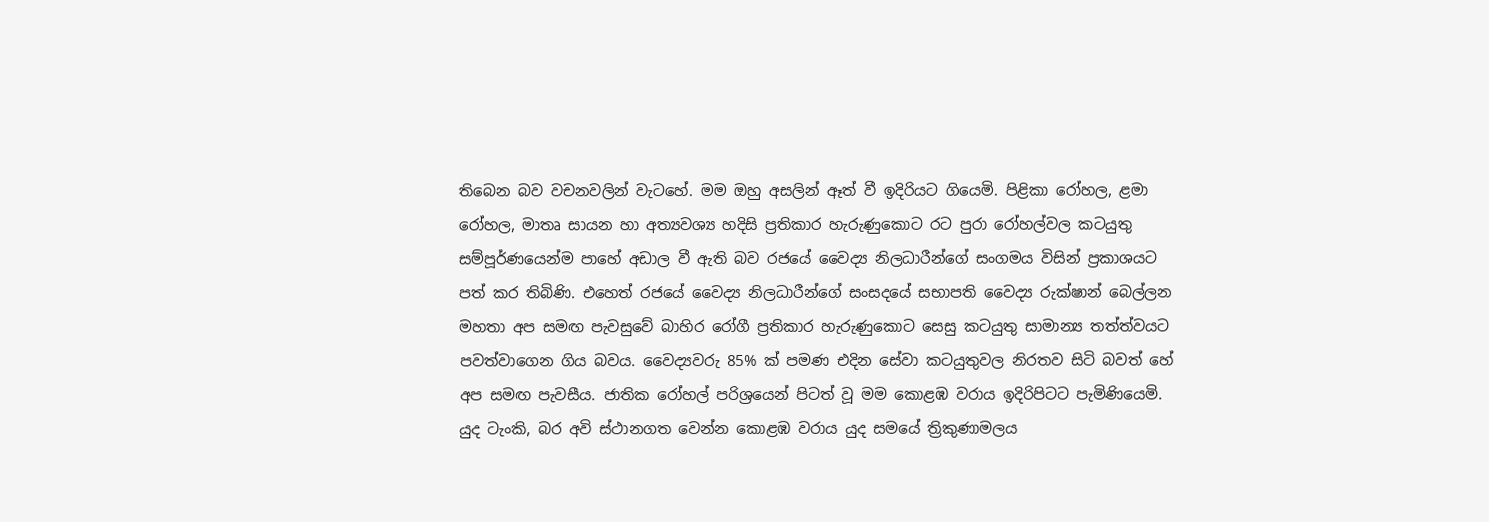තිබෙන බව වචනවලින් වැටහේ. මම ඔහු අසලින් ඈත් වී ඉදිරියට ගියෙමි. පිළිකා රෝහල, ළමා රෝහල, මාතෘ සායන හා අත්‍යවශ්‍ය හදිසි ප්‍රතිකාර හැරුණුකොට රට පුරා රෝහල්වල කටයුතු සම්පූර්ණයෙන්ම පාහේ අඩාල වී ඇති බව රජයේ වෛද්‍ය නිලධාරීන්ගේ සංගමය විසින් ප්‍රකාශයට පත් කර තිබිණි. එහෙත් රජයේ වෛද්‍ය නිලධාරීන්ගේ සංසදයේ සභාපති වෛද්‍ය රුක්ෂාන් බෙල්ලන මහතා අප සමඟ පැවසුවේ බාහිර රෝගී ප්‍රතිකාර හැරුණුකොට සෙසු කටයුතු සාමාන්‍ය තත්ත්වයට පවත්වාගෙන ගිය බවය. වෛද්‍යවරු 85% ක් පමණ එදින සේවා කටයුතුවල නිරතව සිටි බවත් හේ අප සමඟ පැවසීය. ජාතික රෝහල් පරිශ්‍රයෙන් පිටත් වූ මම කොළඹ වරාය ඉදිරිපිටට පැමිණියෙමි. යුද ටැංකි, බර අවි ස්ථානගත වෙන්න කොළඹ වරාය යුද සමයේ ත්‍රිකුණාමලය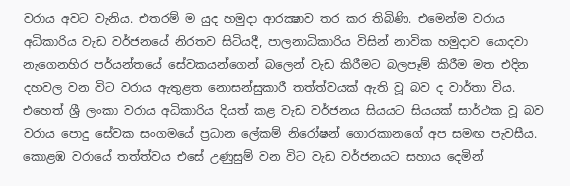වරාය අවට වැනිය. එතරම් ම යුද හමුදා ආරක්‍ෂාව තර කර තිබිණි. එමෙන්ම වරාය අධිකාරිය වැඩ වර්ජනයේ නිරතව සිටියදී, පාලනාධිකාරිය විසින් නාවික හමුදාව යොදවා නැගෙනහිර පර්යන්තයේ සේවකයන්ගෙන් බලෙන් වැඩ කිරීමට බලපෑම් කිරීම මත එදින දහවල වන විට වරාය ඇතුළත නොසන්සුකාරී තත්ත්වයක් ඇති වූ බව ද වාර්තා විය. එහෙත් ශ්‍රී ලංකා වරාය අධිකාරිය දියත් කළ වැඩ වර්ජනය සියයට සියයක් සාර්ථක වූ බව වරාය පොදු සේවක සංගමයේ ප්‍රධාන ලේකම් නිරෝෂන් ගොරකානගේ අප සමඟ පැවසීය. කොළඹ වරායේ තත්ත්වය එසේ උණුසුම් වන විට වැඩ වර්ජනයට සහාය දෙමින්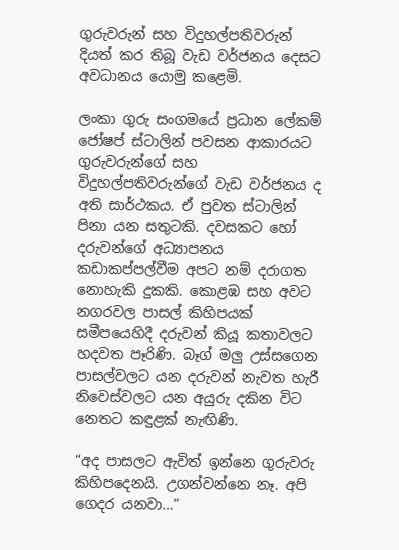ගුරුවරුන් සහ විදුහල්පතිවරුන් දියත් කර තිබූ වැඩ වර්ජනය දෙසට අවධානය යොමු කළෙමි.

ලංකා ගුරු සංගමයේ ප්‍රධාන ලේකම් ජෝෂප් ස්ටාලින් පවසන ආකාරයට ගුරුවරුන්ගේ සහ විදුහල්පතිවරුන්ගේ වැඩ වර්ජනය ද අති සාර්ථකය. ඒ පුවත ස්ටාලින් පිනා යන සතුටකි. දවසකට හෝ දරුවන්ගේ අධ්‍යාපනය කඩාකප්පල්වීම අපට නම් දරාගත නොහැකි දුකකි. කොළඹ සහ අවට නගරවල පාසල් කිහිපයක් සමීපයෙහිදී දරුවන් කියූ කතාවලට හදවත පෑරිණි. බෑග් මලු උස්සගෙන පාසල්වලට යන දරුවන් නැවත හැරී නිවෙස්වලට යන අයුරු දකින විට නෙතට කඳුළක් නැඟිණි.

“අද පාසලට ඇවිත් ඉන්නෙ ගුරුවරු කිහිපදෙනයි. උගන්වන්නෙ නෑ. අපි ගෙදර යනවා…”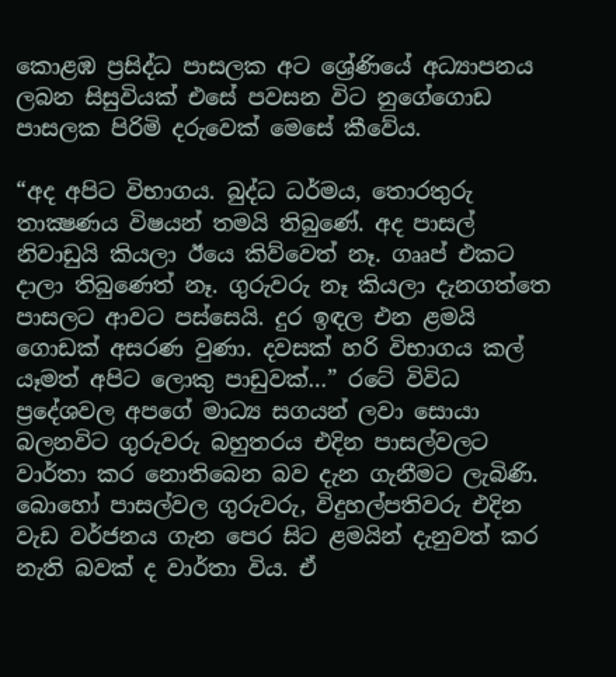කොළඹ ප්‍රසිද්ධ පාසලක අට ශ්‍රේණියේ අධ්‍යාපනය ලබන සිසුවියක් එසේ පවසන විට නුගේගොඩ පාසලක පිරිමි දරුවෙක් මෙසේ කීවේය.

“අද අපිට විභාගය. බුද්ධ ධර්මය, තොරතුරු තාක්‍ෂණය විෂයන් තමයි තිබුණේ. අද පාසල් නිවාඩුයි කියලා ඊයෙ කිව්වෙත් නෑ. ගෲප් එකට දාලා තිබුණෙත් නෑ. ගුරුවරු නෑ කියලා දැනගත්තෙ පාසලට ආවට පස්සෙයි. දුර ඉඳල එන ළමයි ගොඩක් අසරණ වුණා. දවසක් හරි විභාගය කල් යෑමත් අපිට ලොකු පාඩුවක්…” රටේ විවිධ ප්‍රදේශවල අපගේ මාධ්‍ය සගයන් ලවා සොයා බලනවිට ගුරුවරු බහුතරය එදින පාසල්වලට වාර්තා කර නොතිබෙන බව දැන ගැනීමට ලැබිණි. බොහෝ පාසල්වල ගුරුවරු, විදුහල්පතිවරු එදින වැඩ වර්ජනය ගැන පෙර සිට ළමයින් දැනුවත් කර නැති බවක් ද වාර්තා විය. ඒ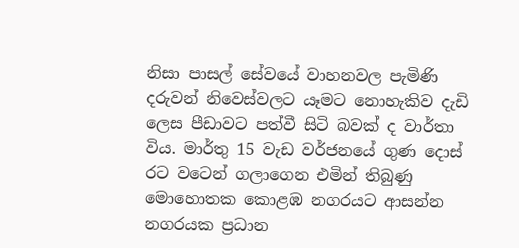නිසා පාසල් සේවයේ වාහනවල පැමිණි දරුවන් නිවෙස්වලට යෑමට නොහැකිව දැඩි ලෙස පීඩාවට පත්වී සිටි බවක් ද වාර්තා විය. මාර්තු 15 වැඩ වර්ජනයේ ගුණ දොස් රට වටෙන් ගලාගෙන එමින් තිබුණු මොහොතක කොළඹ නගරයට ආසන්න නගරයක ප්‍රධාන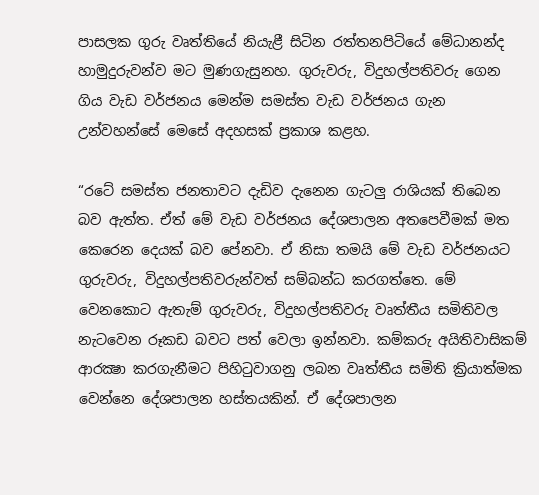පාසලක ගුරු වෘත්තියේ නියැළී සිටින රත්තනපිටියේ මේධානන්ද හාමුදුරුවන්ව මට මුණගැසුනහ. ගුරුවරු, විදුහල්පතිවරු ගෙන ගිය වැඩ වර්ජනය මෙන්ම සමස්ත වැඩ වර්ජනය ගැන උන්වහන්සේ මෙසේ අදහසක් ප්‍රකාශ කළහ.

“රටේ සමස්ත ජනතාවට දැඩිව දැනෙන ගැටලු රාශියක් තිබෙන බව ඇත්ත. ඒත් මේ වැඩ වර්ජනය දේශපාලන අතපෙවීමක් මත කෙරෙන දෙයක් බව පේනවා. ඒ නිසා තමයි මේ වැඩ වර්ජනයට ගුරුවරු, විදුහල්පතිවරුන්වත් සම්බන්ධ කරගත්තෙ. මේ වෙනකොට ඇතැම් ගුරුවරු, විදුහල්පතිවරු වෘත්තීය සමිතිවල නැටවෙන රූකඩ බවට පත් වෙලා ඉන්නවා. කම්කරු අයිතිවාසිකම් ආරක්‍ෂා කරගැනීමට පිහිටුවාගනු ලබන වෘත්තීය සමිති ක්‍රියාත්මක වෙන්නෙ දේශපාලන හස්තයකින්. ඒ දේශපාලන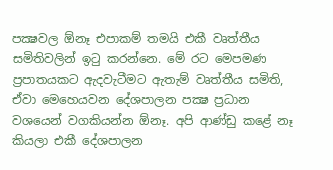පක්‍ෂවල ඕනෑ එපාකම් තමයි එකී වෘත්තීය සමිතිවලින් ඉටු කරන්නෙ. මේ රට මෙපමණ ප්‍රපාතයකට ඇදවැටීමට ඇතැම් වෘත්තීය සමිති, ඒවා මෙහෙයවන දේශපාලන පක්‍ෂ ප්‍රධාන වශයෙන් වගකියන්න ඕනෑ. අපි ආණ්ඩු කළේ නෑ කියලා එකී දේශපාලන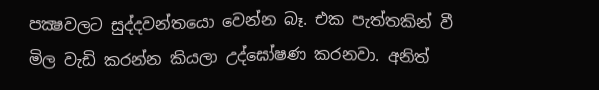පක්‍ෂවලට සුද්දවන්තයො වෙන්න බෑ. එක පැත්තකින් වී මිල වැඩි කරන්න කියලා උද්ඝෝෂණ කරනවා. අනිත්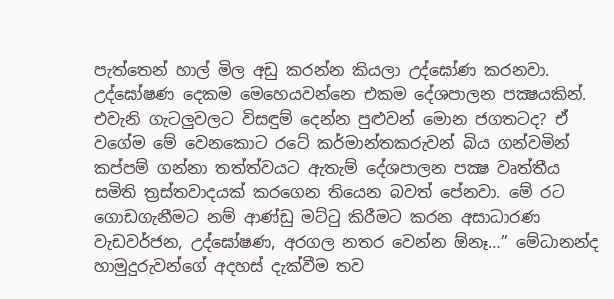පැත්තෙන් හාල් මිල අඩු කරන්න කියලා උද්ඝෝණ කරනවා. උද්ඝෝෂණ දෙකම මෙහෙයවන්නෙ එකම දේශපාලන පක්‍ෂයකින්. එවැනි ගැටලුවලට විසඳුම් දෙන්න පුළුවන් මොන ජගතටද? ඒ වගේම මේ වෙනකොට රටේ කර්මාන්තකරුවන් බිය ගන්වමින් කප්පම් ගන්නා තත්ත්වයට ඇතැම් දේශපාලන පක්‍ෂ වෘත්තීය සමිති ත්‍රස්තවාදයක් කරගෙන තියෙන බවත් පේනවා. මේ රට ගොඩගැනීමට නම් ආණ්ඩු මට්ටු කිරීමට කරන අසාධාරණ වැඩවර්ජන, උද්ඝෝෂණ, අරගල නතර වෙන්න ඕනෑ…” මේධානන්ද හාමුදුරුවන්ගේ අදහස් දැක්වීම තව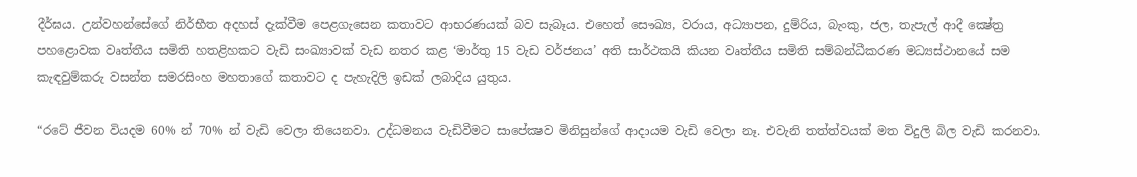දීර්ඝය. උන්වහන්සේගේ නිර්භීත අදහස් දැක්වීම පෙළගැසෙන කතාවට ආභරණයක් බව සැබෑය. එහෙත් සෞඛ්‍ය, වරාය, අධ්‍යාපන, දුම්රිය, බැංකු, ජල, තැපැල් ආදී ක්‍ෂේත්‍ර පහළොවක වෘත්තීය සමිති හතළිහකට වැඩි සංඛ්‍යාවක් වැඩ නතර කළ ‘මාර්තු 15 වැඩ වර්ජනය’ අති සාර්ථකයි කියන වෘත්තීය සමිති සම්බන්ධීකරණ මධ්‍යස්ථානයේ සම කැඳවුම්කරු වසන්ත සමරසිංහ මහතාගේ කතාවට ද පැහැදිලි ඉඩක් ලබාදිය යුතුය.

“රටේ ජීවන වියදම 60% න් 70% න් වැඩි වෙලා තියෙනවා. උද්ධමනය වැඩිවීමට සාපේක්‍ෂව මිනිසුන්ගේ ආදායම වැඩි වෙලා නෑ. එවැනි තත්ත්වයක් මත විදුලි බිල වැඩි කරනවා.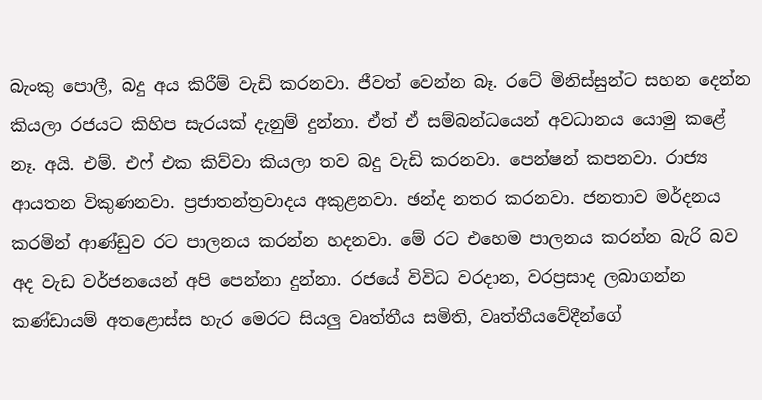බැංකු පොලී, බදු අය කිරීම් වැඩි කරනවා. ජීවත් වෙන්න බෑ. රටේ මිනිස්සුන්ට සහන දෙන්න කියලා රජයට කිහිප සැරයක් දැනුම් දුන්නා. ඒත් ඒ සම්බන්ධයෙන් අවධානය යොමු කළේ නෑ. අයි. එම්. එෆ් එක කිව්වා කියලා තව බදු වැඩි කරනවා. පෙන්ෂන් කපනවා. රාජ්‍ය ආයතන විකුණනවා. ප්‍රජාතන්ත්‍රවාදය අකුළනවා. ඡන්ද නතර කරනවා. ජනතාව මර්දනය කරමින් ආණ්ඩුව රට පාලනය කරන්න හදනවා. මේ රට එහෙම පාලනය කරන්න බැරි බව අද වැඩ වර්ජනයෙන් අපි පෙන්නා දුන්නා. රජයේ විවිධ වරදාන, වරප්‍රසාද ලබාගන්න කණ්ඩායම් අතළොස්ස හැර මෙරට සියලු වෘත්තීය සමිති, වෘත්තීයවේදීන්ගේ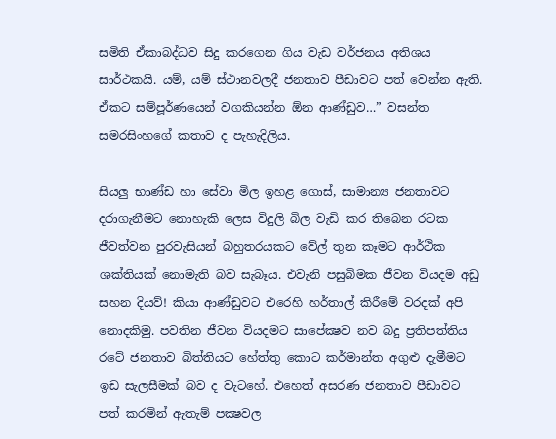සමිති ඒකාබද්ධව සිදු කරගෙන ගිය වැඩ වර්ජනය අතිශය සාර්ථකයි. යම්, යම් ස්ථානවලදී ජනතාව පීඩාවට පත් වෙන්න ඇති. ඒකට සම්පූර්ණයෙන් වගකියන්න ඕන ආණ්ඩුව…” වසන්ත සමරසිංහගේ කතාව ද පැහැදිලිය.

සියලු භාණ්ඩ හා සේවා මිල ඉහළ ගොස්, සාමාන්‍ය ජනතාවට දරාගැනීමට නොහැකි ලෙස විදුලි බිල වැඩි කර තිබෙන රටක ජීවත්වන පුරවැසියන් බහුතරයකට වේල් තුන කෑමට ආර්ථික ශක්තියක් නොමැති බව සැබෑය. එවැනි පසුබිමක ජීවන වියදම අඩු සහන දියව්! කියා ආණ්ඩුවට එරෙහි හර්තාල් කිරීමේ වරදක් අපි නොදකිමු. පවතින ජීවන වියදමට සාපේක්‍ෂව නව බදු ප්‍රතිපත්තිය රටේ ජනතාව බිත්තියට හේත්තු කොට කර්මාන්ත අගුළු දැමීමට ඉඩ සැලසීමක් බව ද වැටහේ. එහෙත් අසරණ ජනතාව පීඩාවට පත් කරමින් ඇතැම් පක්‍ෂවල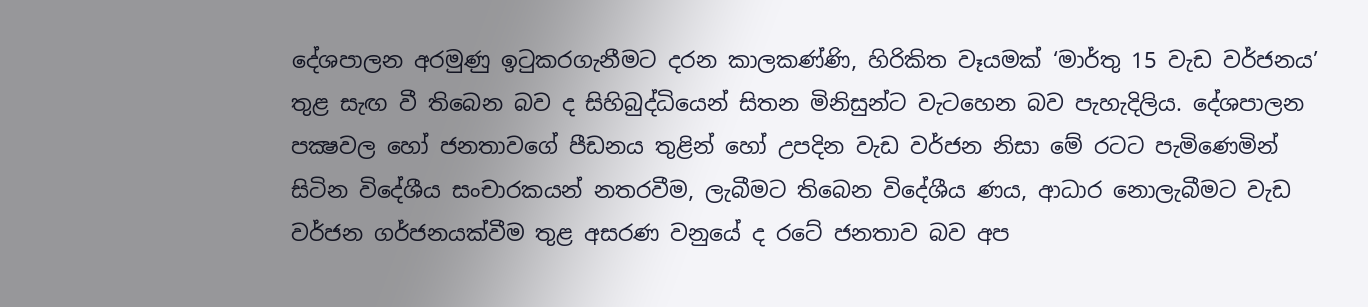දේශපාලන අරමුණු ඉටුකරගැනීමට දරන කාලකණ්ණි, හිරිකිත වෑයමක් ‘මාර්තු 15 වැඩ වර්ජනය’ තුළ සැඟ වී තිබෙන බව ද සිහිබුද්ධියෙන් සිතන මිනිසුන්ට වැටහෙන බව පැහැදිලිය. දේශපාලන පක්‍ෂවල හෝ ජනතාවගේ පීඩනය තුළින් හෝ උපදින වැඩ වර්ජන නිසා මේ රටට පැමිණෙමින් සිටින විදේශීය සංචාරකයන් නතරවීම, ලැබීමට තිබෙන විදේශීය ණය, ආධාර නොලැබීමට වැඩ වර්ජන ගර්ජනයක්වීම තුළ අසරණ වනුයේ ද රටේ ජනතාව බව අප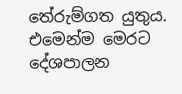තේරුම්ගත යුතුය. එමෙන්ම මෙරට දේශපාලන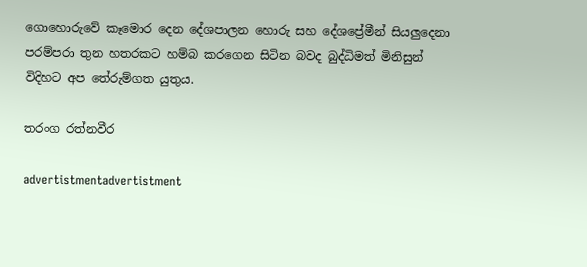ගොහොරුවේ කෑමොර දෙන දේශපාලන හොරු සහ දේශප්‍රේමීන් සියලුදෙනා පරම්පරා තුන හතරකට හම්බ කරගෙන සිටින බවද බුද්ධිමත් මිනිසුන් විදිහට අප තේරුම්ගත යුතුය.

තරංග රත්නවීර

advertistmentadvertistment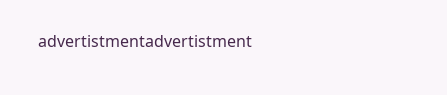advertistmentadvertistment